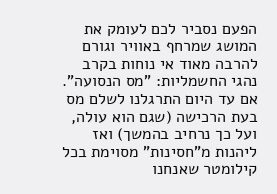הפעם נסביר לכם לעומק את המושג שמרחף באוויר וגורם להרבה מאוד אי נוחות בקרב נהגי החשמליות: "מס הנסועה". אם עד היום התרגלנו לשלם מס בעת הרכישה (שגם הוא עולה, ועל כך נרחיב בהמשך) ואז ליהנות מ"חסינות" מסוימת בכל קילומטר שאנחנו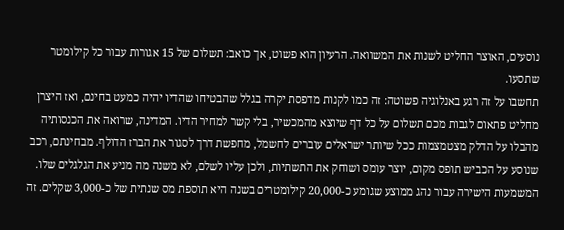נוסעים, האוצר החליט לשנות את המשוואה. הרעיון הוא פשוט, אך כואב: תשלום של 15 אגורות עבור כל קילומטר שתסעו.
תחשבו על זה רגע באנלוגיה פשוטה: זה כמו לקנות מדפסת יקרה בגלל שהבטיחו שהדיו יהיה כמעט בחינם, ואז היצרן מחליט פתאום לגבות מכם תשלום על כל דף שיוצא מהמכשיר, בלי קשר למחיר הדיו. המדינה, שרואה את הכנסותיה מהבלו על הדלק מצטמצמות ככל שיותר ישראלים עוברים לחשמל, מחפשת דרך לסגור את הברז הדולף. מבחינתם, רכב שנוסע על הכביש תופס מקום, יוצר עומס ושוחק את התשתיות, ולכן עליו לשלם, לא משנה מה מניע את הגלגלים שלו. המשמעות הישירה עבור נהג ממוצע שגומע כ-20,000 קילומטרים בשנה היא תוספת מס שנתית של כ-3,000 שקלים. זה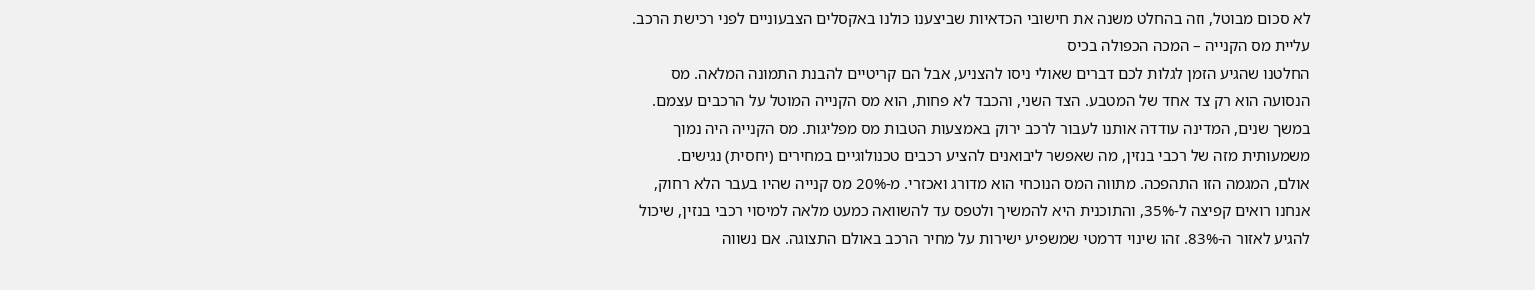לא סכום מבוטל, וזה בהחלט משנה את חישובי הכדאיות שביצענו כולנו באקסלים הצבעוניים לפני רכישת הרכב.
עליית מס הקנייה – המכה הכפולה בכיס
החלטנו שהגיע הזמן לגלות לכם דברים שאולי ניסו להצניע, אבל הם קריטיים להבנת התמונה המלאה. מס הנסועה הוא רק צד אחד של המטבע. הצד השני, והכבד לא פחות, הוא מס הקנייה המוטל על הרכבים עצמם. במשך שנים, המדינה עודדה אותנו לעבור לרכב ירוק באמצעות הטבות מס מפליגות. מס הקנייה היה נמוך משמעותית מזה של רכבי בנזין, מה שאפשר ליבואנים להציע רכבים טכנולוגיים במחירים (יחסית) נגישים.
אולם, המגמה הזו התהפכה. מתווה המס הנוכחי הוא מדורג ואכזרי. מ-20% מס קנייה שהיו בעבר הלא רחוק, אנחנו רואים קפיצה ל-35%, והתוכנית היא להמשיך ולטפס עד להשוואה כמעט מלאה למיסוי רכבי בנזין, שיכול להגיע לאזור ה-83%. זהו שינוי דרמטי שמשפיע ישירות על מחיר הרכב באולם התצוגה. אם נשווה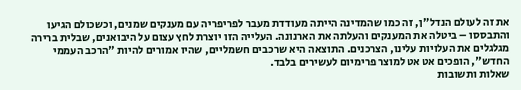את זה לעולם הנדל"ן, זה כמו שהמדינה הייתה מעודדת מעבר לפריפריה עם מענקים שמנים, וכשכולם הגיעו והתבססו – ביטלה את המענקים והעלתה את הארנונה. העלייה הזו יוצרת לחץ עצום על היבואנים, שבלית ברירה מגלגלים את העלויות עלינו, הצרכנים. התוצאה היא שרכבים חשמליים, שהיו אמורים להיות "הרכב העממי החדש", הופכים אט אט למוצר פרימיום לעשירים בלבד.
שאלות ותשובות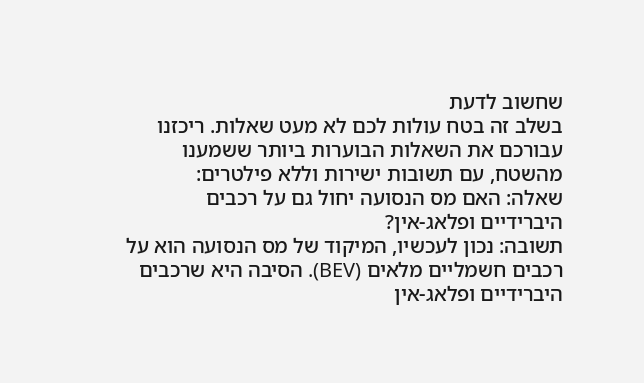שחשוב לדעת
בשלב זה בטח עולות לכם לא מעט שאלות. ריכזנו עבורכם את השאלות הבוערות ביותר ששמענו מהשטח, עם תשובות ישירות וללא פילטרים:
שאלה: האם מס הנסועה יחול גם על רכבים היברידיים ופלאג-אין?
תשובה: נכון לעכשיו, המיקוד של מס הנסועה הוא על רכבים חשמליים מלאים (BEV). הסיבה היא שרכבים היברידיים ופלאג-אין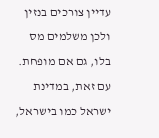עדיין צורכים בנזין ולכן משלמים מס בלו, גם אם מופחת. עם זאת, במדינת ישראל כמו בישראל,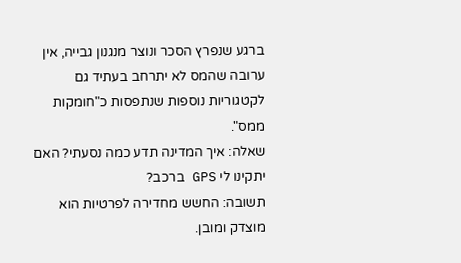ברגע שנפרץ הסכר ונוצר מנגנון גבייה, אין ערובה שהמס לא יתרחב בעתיד גם לקטגוריות נוספות שנתפסות כ"חומקות ממס".
שאלה: איך המדינה תדע כמה נסעתי? האם יתקינו לי GPS ברכב?
תשובה: החשש מחדירה לפרטיות הוא מוצדק ומובן.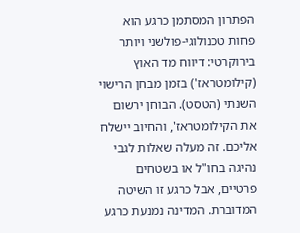הפתרון המסתמן כרגע הוא פחות טכנולוגי-פולשני ויותר בירוקרטי: דיווח מד האוץ (קילומטראז') בזמן מבחן הרישוי השנתי (הטסט). הבוחן ירשום את הקילומטראז', והחיוב יישלח אליכם. זה מעלה שאלות לגבי נהיגה בחו"ל או בשטחים פרטיים, אבל כרגע זו השיטה המדוברת. המדינה נמנעת כרגע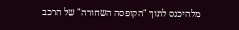מלהיכנס לתוך "הקופסה השחורה" של הרכב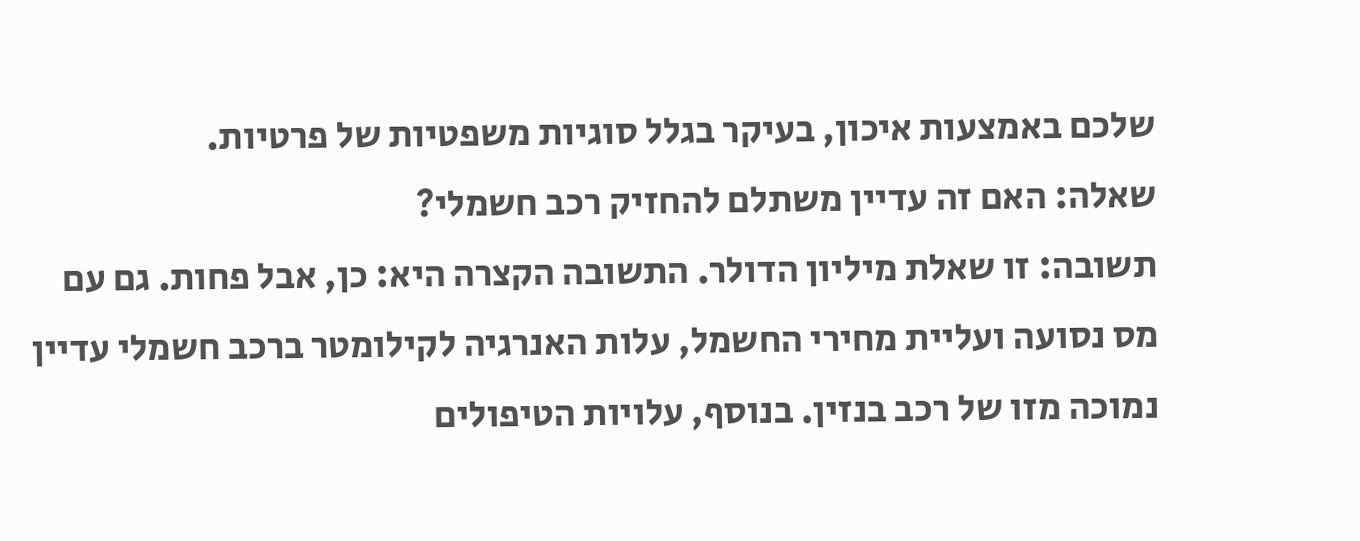שלכם באמצעות איכון, בעיקר בגלל סוגיות משפטיות של פרטיות.
שאלה: האם זה עדיין משתלם להחזיק רכב חשמלי?
תשובה: זו שאלת מיליון הדולר. התשובה הקצרה היא: כן, אבל פחות. גם עם מס נסועה ועליית מחירי החשמל, עלות האנרגיה לקילומטר ברכב חשמלי עדיין נמוכה מזו של רכב בנזין. בנוסף, עלויות הטיפולים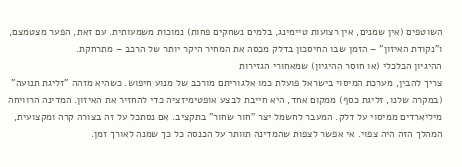השוטפים (אין שמנים, אין רצועות טיימינג, בלמים נשחקים פחות) נמוכות משמעותית. עם זאת, הפער מצטמצם, ו"נקודת האיזון" – הזמן שבו החיסכון בדלק מכסה את המחיר היקר יותר של הרכב – מתרחקת.
ההיגיון הכלכלי (או חוסר ההיגיון) שמאחורי הגזירות
צריך להבין, מערכת המיסוי בישראל פועלת כמו אלגוריתם מורכב של מנוע חיפוש. כשהיא מזהה "זליגת תנועה" (במקרה שלנו, זליגת כסף) ממקום אחד, היא חייבת לבצע אופטימיזציה כדי להחזיר את האיזון. המדינה הרוויחה מיליארדים ממיסוי על דלק. המעבר לחשמל יצר "חור שחור" בתקציב. אם נסתכל על זה בצורה קרה ומקצועית, המהלך הזה היה צפוי. אי אפשר לצפות שהמדינה תוותר על הכנסה כל כך שמנה לאורך זמן.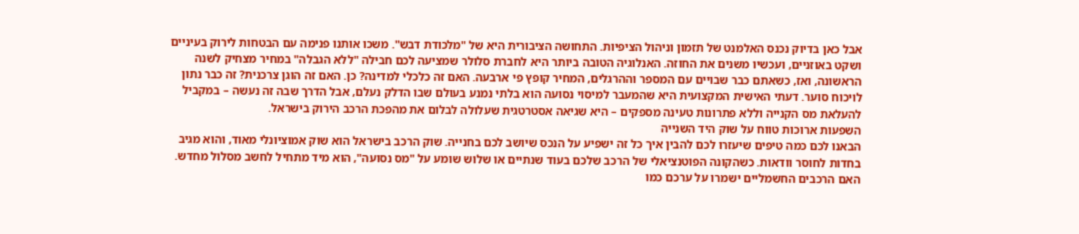אבל כאן בדיוק נכנס האלמנט של תזמון וניהול הציפיות. התחושה הציבורית היא של "מלכודת דבש". משכו אותנו פנימה עם הבטחות לירוק בעיניים ושקט באוזניים, ועכשיו משנים את החוזה. האנלוגיה הטובה ביותר היא לחברת סלולר שמציעה לכם חבילה "ללא הגבלה" במחיר מצחיק לשנה הראשונה, ואז, כשאתם כבר שבויים עם המספר וההרגלים, המחיר קופץ פי ארבעה. האם זה כלכלי למדינה? כן. האם זה הוגן צרכנית? זה כבר נתון לויכוח סוער. דעתי האישית המקצועית היא שהמעבר למיסוי נסועה הוא בלתי נמנע בעולם שבו הדלק נעלם, אבל הדרך שבה זה נעשה – במקביל להעלאת מס הקנייה וללא פתרונות טעינה מספקים – היא שגיאה אסטרטגית שעלולה לבלום את מהפכת הרכב הירוק בישראל.
השפעות ארוכות טווח על שוק היד השנייה
הבאנו לכם כמה טיפים שיעזרו לכם להבין איך כל זה ישפיע על הנכס שיושב לכם בחנייה. שוק הרכב בישראל הוא שוק אמוציונלי מאוד, והוא מגיב בחדות לחוסר וודאות. כשהקונה הפוטנציאלי של הרכב שלכם בעוד שנתיים או שלוש שומע על "מס נסועה", הוא מיד מתחיל לחשב מסלול מחדש. האם הרכבים החשמליים ישמרו על ערכם כמו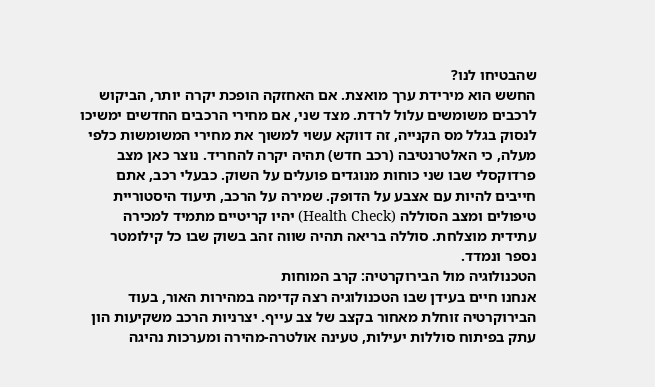שהבטיחו לנו?
החשש הוא מירידת ערך מואצת. אם האחזקה הופכת יקרה יותר, הביקוש לרכבים משומשים עלול לרדת. מצד שני, אם מחירי הרכבים החדשים ימשיכו לנסוק בגלל מס הקנייה, זה דווקא עשוי למשוך את מחירי המשומשות כלפי מעלה, כי האלטרנטיבה (רכב חדש) תהיה יקרה להחריד. נוצר כאן מצב פרדוקסלי שבו שני כוחות מנוגדים פועלים על השוק. כבעלי רכב, אתם חייבים להיות עם אצבע על הדופק. שמירה על הרכב, תיעוד היסטוריית טיפולים ומצב הסוללה (Health Check) יהיו קריטיים מתמיד למכירה עתידית מוצלחת. סוללה בריאה תהיה שווה זהב בשוק שבו כל קילומטר נספר ונמדד.
הטכנולוגיה מול הבירוקרטיה: קרב המוחות
אנחנו חיים בעידן שבו הטכנולוגיה רצה קדימה במהירות האור, בעוד הבירוקרטיה זוחלת מאחור בקצב של צב עייף. יצרניות הרכב משקיעות הון עתק בפיתוח סוללות יעילות, טעינה אולטרה-מהירה ומערכות נהיגה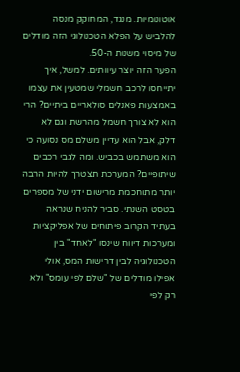אוטונומיות. מנגד, המחוקק מנסה להלביש על הפלא הטכנולוגי הזה מודלים של מיסוי משנות ה-50.
הפער הזה יוצר עיוותים. למשל, איך יתייחסו לרכב חשמלי שמטעין את עצמו באמצעות פאנלים סולאריים ביתיים? הרי הוא לא צורך חשמל מהרשת וגם לא דלק, אבל הוא עדיין משלם מס נסועה כי הוא משתמש בכביש. ומה לגבי רכבים שיתופיים? המערכת תצטרך להיות הרבה יותר מתוחכמת מרישום ידני של מספרים בטסט השנתי. סביר להניח שנראה בעתיד הקרוב פיתוחים של אפליקציות ומערכות דיווח שינסו "לאחד" בין הטכנולוגיה לבין דרישות המס, אולי אפילו מודלים של "שלם לפי עומס" ולא רק לפי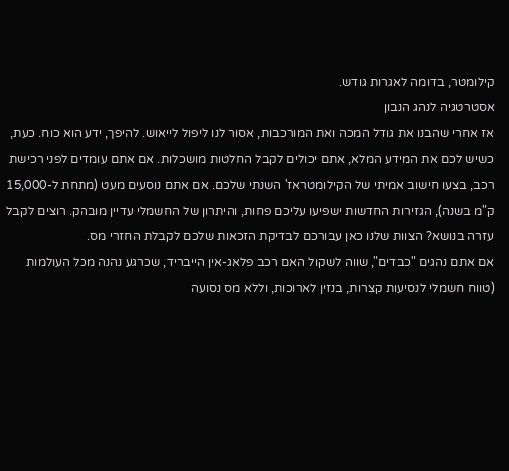קילומטר, בדומה לאגרות גודש.
אסטרטגיה לנהג הנבון
אז אחרי שהבנו את גודל המכה ואת המורכבות, אסור לנו ליפול לייאוש. להיפך, ידע הוא כוח. כעת, כשיש לכם את המידע המלא, אתם יכולים לקבל החלטות מושכלות. אם אתם עומדים לפני רכישת רכב, בצעו חישוב אמיתי של הקילומטראז' השנתי שלכם. אם אתם נוסעים מעט (מתחת ל-15,000 ק"מ בשנה), הגזירות החדשות ישפיעו עליכם פחות, והיתרון של החשמלי עדיין מובהק. רוצים לקבל עזרה בנושא? הצוות שלנו כאן עבורכם לבדיקת הזכאות שלכם לקבלת החזרי מס.
אם אתם נהגים "כבדים", שווה לשקול האם רכב פלאג-אין הייבריד, שכרגע נהנה מכל העולמות (טווח חשמלי לנסיעות קצרות, בנזין לארוכות, וללא מס נסועה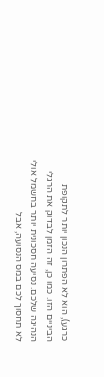כרגע), הוא לא הפתרון הנכון יותר לתקופת הביניים הזו. כמו כן, זה הזמן לבדוק את הרגלי הנהיגה שלכם. נסיעה חסכונית יותר בחשמל אולי לא תחסוך לכם במס הנסועה, אבל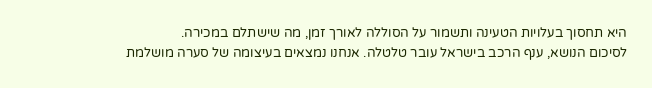היא תחסוך בעלויות הטעינה ותשמור על הסוללה לאורך זמן, מה שישתלם במכירה.
לסיכום הנושא, ענף הרכב בישראל עובר טלטלה. אנחנו נמצאים בעיצומה של סערה מושלמת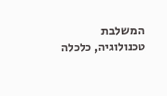המשלבת טכנולוגיה, כלכלה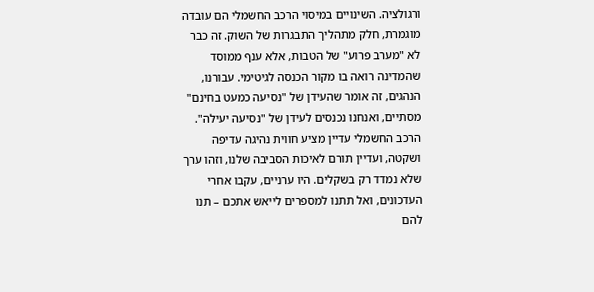ורגולציה. השינויים במיסוי הרכב החשמלי הם עובדה מוגמרת, חלק מתהליך התבגרות של השוק. זה כבר לא "מערב פרוע" של הטבות, אלא ענף ממוסד שהמדינה רואה בו מקור הכנסה לגיטימי. עבורנו, הנהגים, זה אומר שהעידן של "נסיעה כמעט בחינם" מסתיים, ואנחנו נכנסים לעידן של "נסיעה יעילה". הרכב החשמלי עדיין מציע חווית נהיגה עדיפה ושקטה, ועדיין תורם לאיכות הסביבה שלנו, וזהו ערך שלא נמדד רק בשקלים. היו ערניים, עקבו אחרי העדכונים, ואל תתנו למספרים לייאש אתכם – תנו להם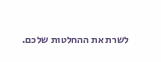לשרת את ההחלטות שלכם.